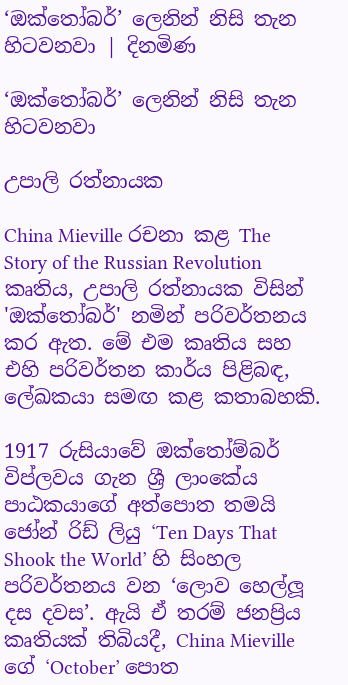‘ඔක්තෝබර්’ ලෙනින් නිසි තැන හිටවනවා | දිනමිණ

‘ඔක්තෝබර්’ ලෙනින් නිසි තැන හිටවනවා

උපාලි රත්නායක

China Mieville රචනා කළ The Story of the Russian Revolution කෘතිය, උපාලි රත්නායක විසින් 'ඔක්තෝබර්' නමින් පරිවර්තනය කර ඇත. මේ එම කෘතිය සහ එහි පරිවර්තන කාර්ය පිළිබඳ, ලේඛකයා සමඟ කළ කතාබහකි.

1917 රුසියාවේ ඔක්තෝම්බර් විප්ලවය ගැන ශ්‍රී ලාංකේය පාඨකයාගේ අත්පොත තමයි ජෝන් රිඩ් ලියු ‘Ten Days That Shook the World’ හි සිංහල පරිවර්තනය වන ‘ලොව හෙල්ලූ දස දවස’. ඇයි ඒ තරම් ජනප්‍රිය කෘතියක්‌ තිබියදී, China Mieville ගේ ‘October’ පොත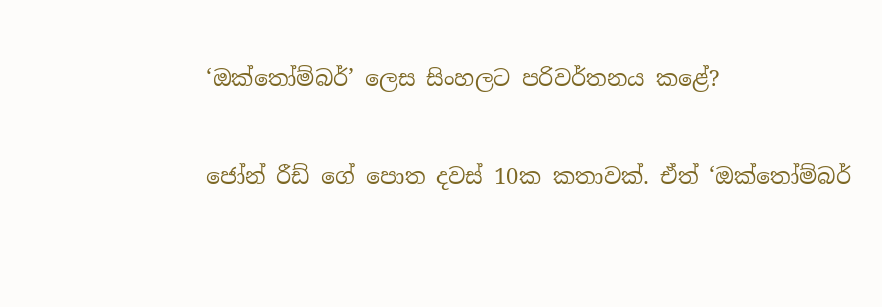‘ඔක්තෝම්බර්’ ලෙස සිංහලට පරිවර්තනය කළේ?

ජෝන් රීඩ් ගේ පොත දවස් 10ක කතාවක්. ඒත් ‘ඔක්තෝම්බර්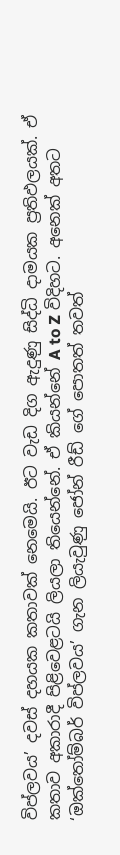විප්ලවය’ දවස් දහයක කතාවක් නෙමෙයි. ඊට වැඩ දිග ඇදුණු සිද්ධි දාමයක ප්‍රතිඵලයක්. ඒ කතාව අකාරාදී පිළිවෙළටයි ලියලා තියෙන්නේ. ඒ කියන්නේ A to Z විදිහට. අනෙක් අතට ‘ඔක්තෝම්බර් විප්ලවය’ ගැන ලියැවුණු ජෝන් රීඩ් ගේ පොතත් තවත්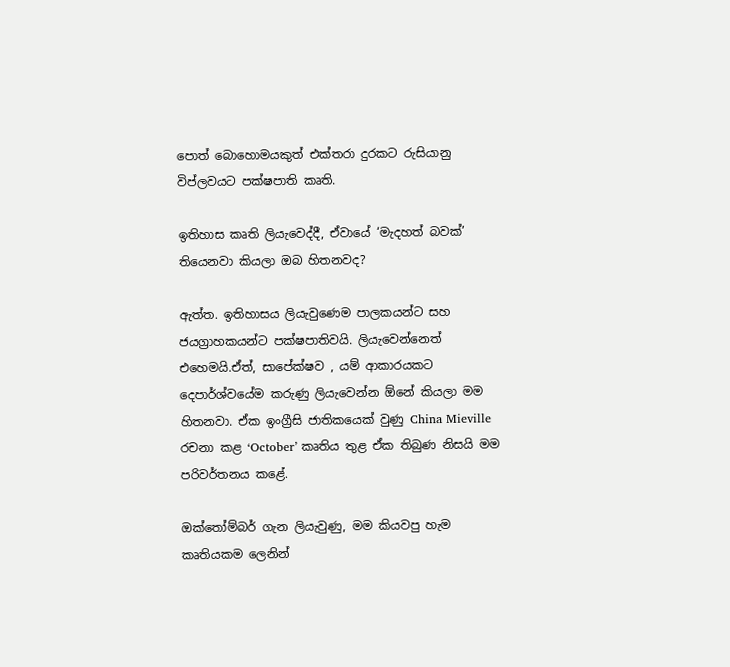පොත් බොහොමයකුත් එක්තරා දුරකට රුසියානු විප්ලවයට පක්ෂපාති කෘති.

ඉතිහාස කෘති ලියැවෙද්දී, ඒවායේ ‘මැදහත් බවක්’ තියෙනවා කියලා ඔබ හිතනවද?

ඇත්ත. ඉතිහාසය ලියැවුණෙම පාලකයන්ට සහ ජයග්‍රාහකයන්ට පක්ෂපාතිවයි. ලියැවෙන්නෙත් එහෙමයි.ඒත්, සාපේක්ෂව , යම් ආකාරයකට දෙපාර්ශ්වයේම කරුණු ලියැවෙන්න ඕනේ කියලා මම හිතනවා. ඒක ඉංග්‍රීසි ජාතිකයෙක් වුණු China Mieville රචනා කළ ‘October’ කෘතිය තුළ ඒක තිබුණ නිසයි මම පරිවර්තනය කළේ.

ඔක්තෝම්බර් ගැන ලියැවුණු, මම කියවපු හැම කෘතියකම ලෙනින්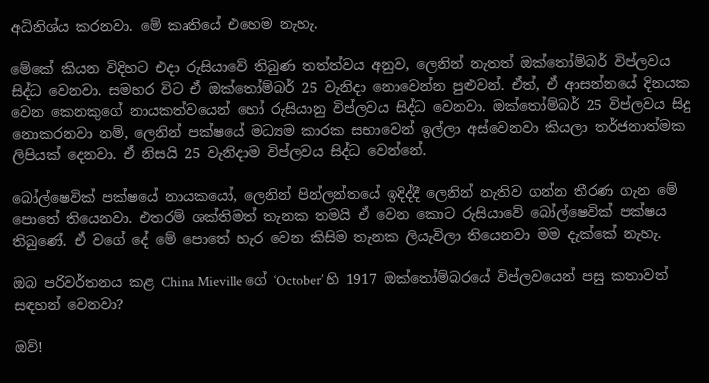අධිනිශ්ය කරනවා. මේ කෘතියේ එහෙම නැහැ.

මේකේ කියන විදිහට එදා රුසියාවේ තිබුණ තත්ත්වය අනුව, ලෙනින් නැතත් ඔක්තෝම්බර් විප්ලවය සිද්ධ වෙනවා. සමහර විට ඒ ඔක්තෝම්බර් 25 වැනිදා නොවෙන්න පුළුවන්. ඒත්, ඒ ආසන්නයේ දිනයක වෙන කෙනකුගේ නායකත්වයෙන් හෝ රුසියානු විප්ලවය සිද්ධ වෙනවා. ඔක්තෝම්බර් 25 විප්ලවය සිදු නොකරනවා නම්, ලෙනින් පක්ෂයේ මධ්‍යම කාරක සභාවෙන් ඉල්ලා අස්වෙනවා කියලා තර්ජනාත්මක ලිපියක් දෙනවා. ඒ නිසයි 25 වැනිදාම විප්ලවය සිද්ධ වෙන්නේ.

බෝල්ෂෙවික් පක්ෂයේ නායකයෝ, ලෙනින් පින්ලන්තයේ ඉදිද්දී ලෙනින් නැතිව ගන්න තීරණ ගැන මේ පොතේ තියෙනවා. එතරම් ශක්තිමත් තැනක තමයි ඒ වෙන කොට රුසියාවේ බෝල්ෂෙවික් පක්ෂය තිබුණේ. ඒ වගේ දේ මේ පොතේ හැර වෙන කිසිම තැනක ලියැවිලා තියෙනවා මම දැක්කේ නැහැ.

ඔබ පරිවර්තනය කළ China Mieville ගේ ‘October’ හි 1917 ඔක්තෝම්බරයේ විප්ලවයෙන් පසු කතාවත් සඳහන් වෙනවා?

ඔව්!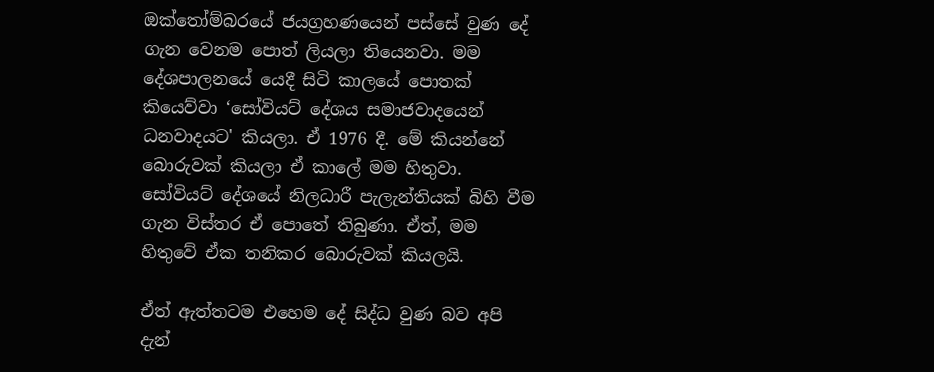ඔක්තෝම්බරයේ ජයග්‍රහණයෙන් පස්සේ වුණ දේ ගැන වෙනම පොත් ලියලා තියෙනවා. මම දේශපාලනයේ යෙදී සිටි කාලයේ පොතක් කියෙව්වා ‘සෝවියට් දේශය සමාජවාදයෙන් ධනවාදයට' කියලා. ඒ 1976 දී. මේ කියන්නේ බොරුවක් කියලා ඒ කාලේ මම හිතුවා. සෝවියට් දේශයේ නිලධාරී පැලැන්තියක් බිහි වීම ගැන විස්තර ඒ පොතේ තිබුණා. ඒත්, මම හිතුවේ ඒක තනිකර බොරුවක් කියලයි.

ඒත් ඇත්තටම එහෙම දේ සිද්ධ වුණ බව අපි දැන්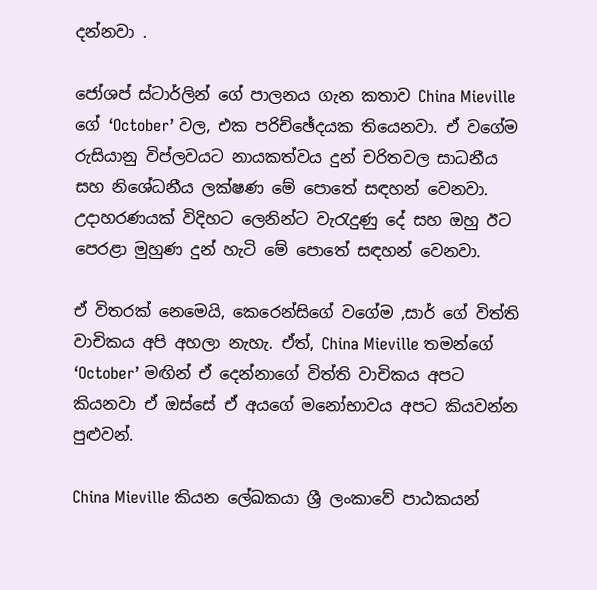දන්නවා .

ජෝශප් ස්ටාර්ලින් ගේ පාලනය ගැන කතාව China Mieville ගේ ‘October’ වල, එක පරිච්ඡේදයක තියෙනවා. ඒ වගේම රුසියානු විප්ලවයට නායකත්වය දුන් චරිතවල සාධනීය සහ නිශේධනීය ලක්ෂණ මේ පොතේ සඳහන් වෙනවා. උදාහරණයක් විදිහට ලෙනින්ට වැරැදුණු දේ සහ ඔහු ඊට පෙරළා මුහුණ දුන් හැටි මේ පොතේ සඳහන් වෙනවා.

ඒ විතරක් නෙමෙයි, කෙරෙන්සිගේ වගේම ,සාර් ගේ විත්ති වාචිකය අපි අහලා නැහැ. ඒත්, China Mieville තමන්ගේ ‘October’ මඟින් ඒ දෙන්නාගේ විත්ති වාචිකය අපට කියනවා ඒ ඔස්සේ ඒ අයගේ මනෝභාවය අපට කියවන්න පුළුවන්.

China Mieville කියන ලේඛකයා ශ්‍රී ලංකාවේ පාඨකයන්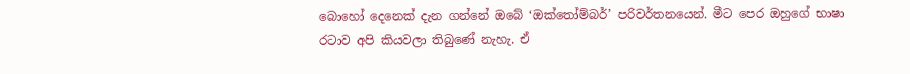බොහෝ දෙනෙක් දැන ගන්නේ ඔබේ ‘ඔක්තෝම්බර්’ පරිවර්තනයෙන්. මීට පෙර ඔහුගේ භාෂා රටාව අපි කියවලා තිබුණේ නැහැ. ඒ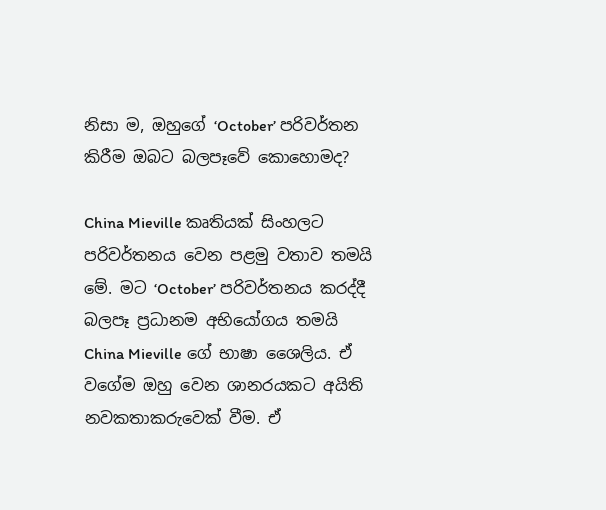නිසා ම, ඔහුගේ ‘October’ පරිවර්තන කිරීම ඔබට බලපෑවේ කොහොමද?

China Mieville කෘතියක්‌ සිංහලට පරිවර්තනය වෙන පළමු වතාව තමයි මේ. මට ‘October’ පරිවර්තනය කරද්දී බලපෑ ප්‍රධානම අභියෝගය තමයි China Mieville ගේ භාෂා ශෛලිය. ඒ වගේම ඔහු වෙන ශානරයකට අයිති නවකතාකරුවෙක් වීම. ඒ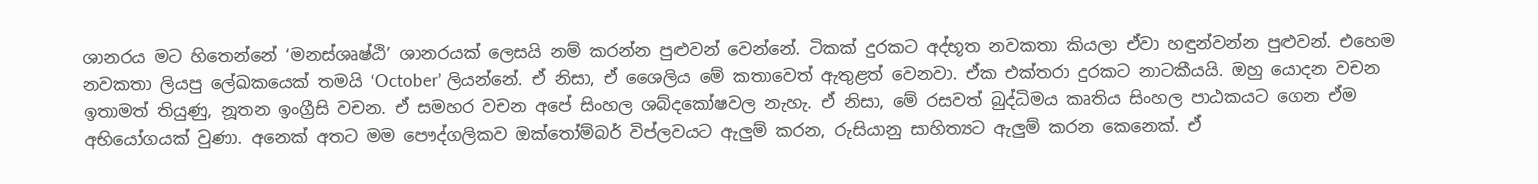ශානරය මට හිතෙන්නේ ‘මනස්ශෘෂ්ඨි’ ශානරයක් ලෙසයි නම් කරන්න පුළුවන් වෙන්නේ. ටිකක් දුරකට අද්භූත නවකතා කියලා ඒවා හඳුන්වන්න පුළුවන්. එහෙම නවකතා ලියපු ලේඛකයෙක් තමයි ‘October’ ලියන්නේ. ඒ නිසා, ඒ ශෛලිය මේ කතාවෙත් ඇතුළත් වෙනවා. ඒක එක්තරා දුරකට නාටකීයයි. ඔහු යොදන වචන ඉතාමත් තියුණු, නූතන ඉංග්‍රීසි වචන. ඒ සමහර වචන අපේ සිංහල ශබ්දකෝෂවල නැහැ. ඒ නිසා, මේ රසවත් බුද්ධිමය කෘතිය සිංහල පාඨකයට ගෙන ඒම අභියෝගයක් වුණා. අනෙක් අතට මම පෞද්ගලිකව ඔක්තෝම්බර් විප්ලවයට ඇලුම් කරන, රුසියානු සාහිත්‍යට ඇලුම් කරන කෙනෙක්. ඒ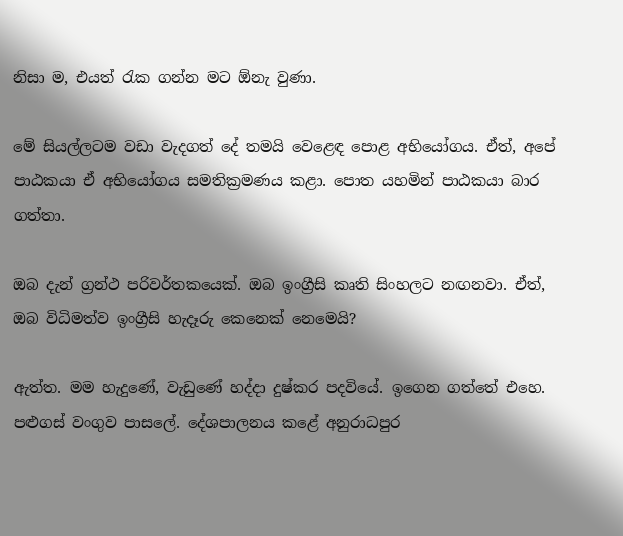නිසා ම, එයත් රැක ගන්න මට ඕනැ වුණා.

මේ සියල්ලටම වඩා වැදගත් දේ තමයි වෙළෙඳ පොළ අභියෝගය. ඒත්, අපේ පාඨකයා ඒ අභියෝගය සමතික්‍රමණය කළා. පොත යහමින් පාඨකයා බාර ගත්තා.

ඔබ දැන් ග්‍රන්ථ පරිවර්තකයෙක්. ඔබ ඉංග්‍රීසි කෘති සිංහලට නඟනවා. ඒත්, ඔබ විධිමත්ව ඉංග්‍රීසි හැදෑරු කෙනෙක් නෙමෙයි?

ඇත්ත. මම හැදුණේ, වැඩුණේ හද්දා දුෂ්කර පදවියේ. ඉගෙන ගත්තේ එහෙ. පළුගස් වංගුව පාසලේ. දේශපාලනය කළේ අනුරාධපුර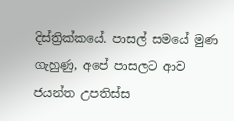දිස්ත්‍රික්කයේ. පාසල් සමයේ මුණ ගැහුණු, අපේ පාසලට ආව ජයන්ත උපතිස්ස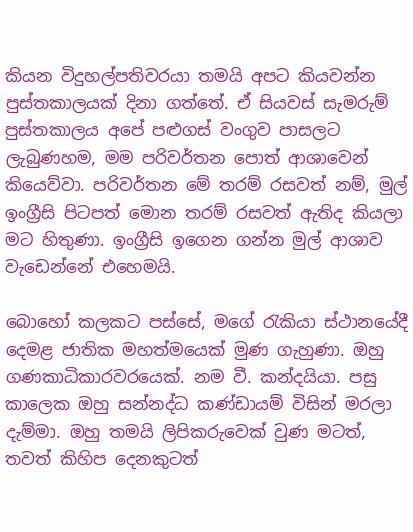කියන විදුහල්පතිවරයා තමයි අපට කියවන්න පුස්තකාලයක් දිනා ගත්තේ. ඒ සියවස් සැමරුම් පුස්තකාලය අපේ පළුගස් වංගුව පාසලට ලැබුණහම, මම පරිවර්තන පොත් ආශාවෙන් කියෙව්වා. පරිවර්තන මේ තරම් රසවත් නම්, මුල් ඉංග්‍රීසි පිටපත් මොන තරම් රසවත් ඇතිද කියලා මට හිතුණා. ඉංග්‍රීසි ඉගෙන ගන්න මුල් ආශාව වැඩෙන්නේ එහෙමයි.

බොහෝ කලකට පස්සේ, මගේ රැකියා ස්ථානයේදී දෙමළ ජාතික මහත්මයෙක් මුණ ගැහුණා. ඔහු ගණකාධිකාරවරයෙක්. නම වී. කන්දයියා. පසු කාලෙක ඔහු සන්නද්ධ කණ්ඩායම් විසින් මරලා දැම්මා. ඔහු තමයි ලිපිකරුවෙක් වුණ මටත්, තවත් කිහිප දෙනකුටත්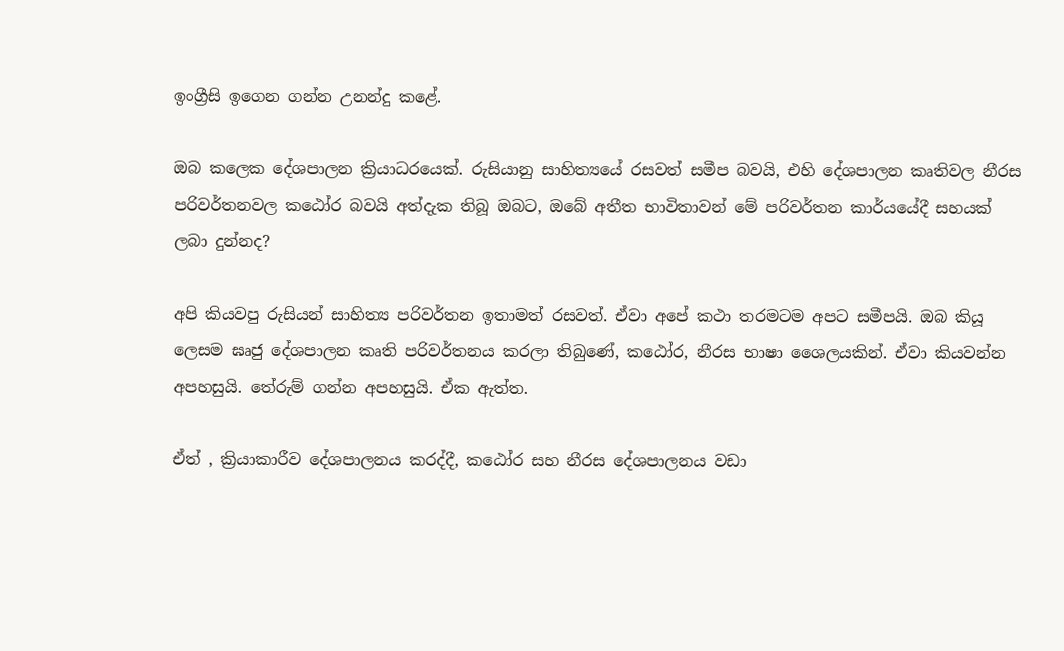ඉංග්‍රීසි ඉගෙන ගන්න උනන්දු කළේ.

ඔබ කලෙක දේශපාලන ක්‍රියාධරයෙක්. රුසියානු සාහිත්‍යයේ රසවත් සමීප බවයි, එහි දේශපාලන කෘතිවල නීරස පරිවර්තනවල කඨෝර බවයි අත්දැක තිබූ ඔබට, ඔබේ අතීත භාවිතාවන් මේ පරිවර්තන කාර්යයේදී සහයක් ලබා දුන්නද?

අපි කියවපු රුසියන් සාහිත්‍ය පරිවර්තන ඉතාමත් රසවත්. ඒවා අපේ කථා තරමටම අපට සමීපයි. ඔබ කියූ ලෙසම ඝෘජු දේශපාලන කෘති පරිවර්තනය කරලා තිබුණේ, කඨෝර, නීරස භාෂා ශෛලයකින්. ඒවා කියවන්න අපහසුයි. තේරුම් ගන්න අපහසුයි. ඒක ඇත්ත.

ඒත් , ක්‍රියාකාරීව දේශපාලනය කරද්දී, කඨෝර සහ නීරස දේශපාලනය වඩා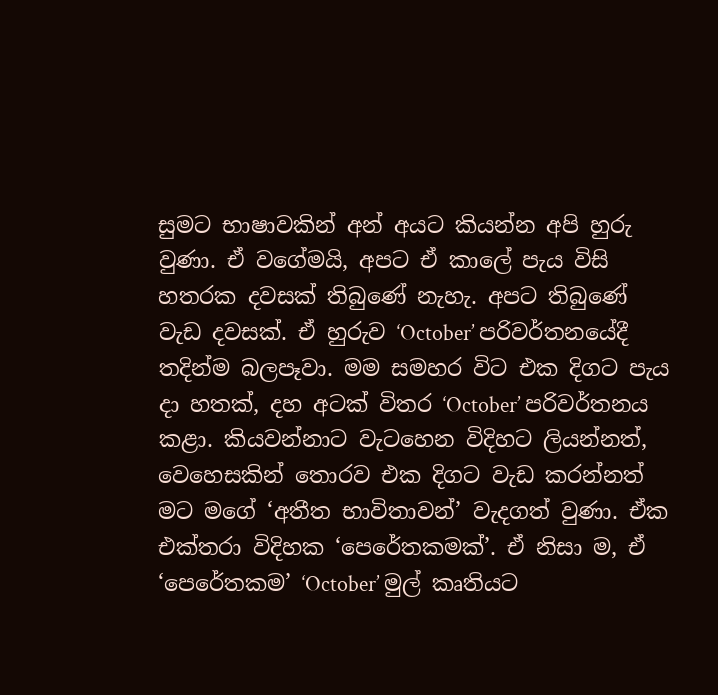සුමට භාෂාවකින් අන් අයට කියන්න අපි හුරු වුණා. ඒ වගේමයි, අපට ඒ කාලේ පැය විසි හතරක දවසක් තිබුණේ නැහැ. අපට තිබුණේ වැඩ දවසක්. ඒ හුරුව ‘October’ පරිවර්තනයේදී තදින්ම බලපෑවා. මම සමහර විට එක දිගට පැය දා හතක්, දහ අටක් විතර ‘October’ පරිවර්තනය කළා. කියවන්නාට වැටහෙන විදිහට ලියන්නත්, වෙහෙසකින් තොරව එක දිගට වැඩ කරන්නත් මට මගේ ‘අතීත භාවිතාවන්’ වැදගත් වුණා. ඒක එක්තරා විදිහක ‘පෙරේතකමක්’. ඒ නිසා ම, ඒ ‘පෙරේතකම’ ‘October’ මුල් කෘතියට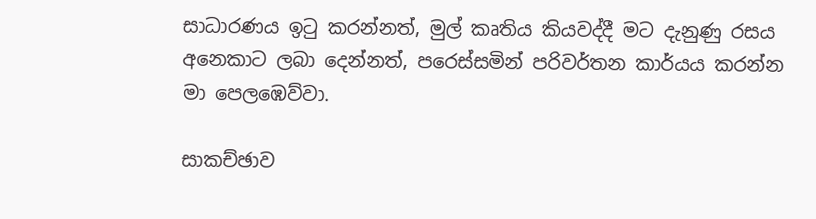සාධාරණය ඉටු කරන්නත්, මුල් කෘතිය කියවද්දී මට දැනුණු රසය අනෙකාට ලබා දෙන්නත්, පරෙස්සමින් පරිවර්තන කාර්යය කරන්න මා පෙලඹෙව්වා.

සාකච්ඡාව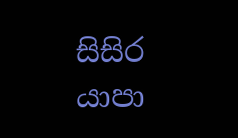සිසිර යාපා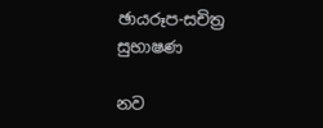ඡායරූප-සචිත්‍ර සුභාෂණ

නව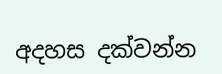අදහස දක්වන්න